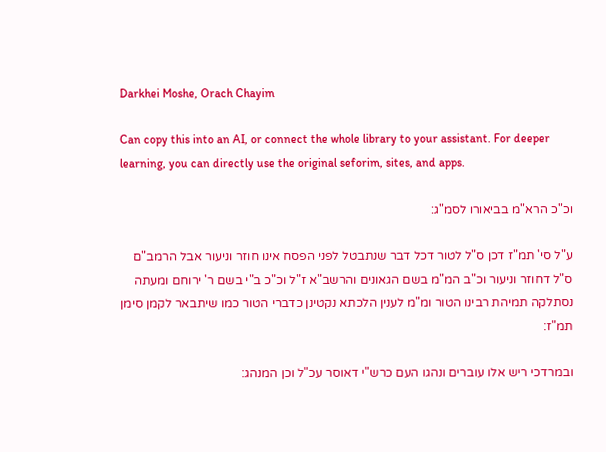Darkhei Moshe, Orach Chayim

Can copy this into an AI, or connect the whole library to your assistant. For deeper learning, you can directly use the original seforim, sites, and apps.

וכ"כ הרא"מ בביאורו לסמ"ג:

ע"ל סי' תמ"ז דכן ס"ל לטור דכל דבר שנתבטל לפני הפסח אינו חוזר וניעור אבל הרמב"ם ס"ל דחוזר וניעור וכ"ב המ"מ בשם הגאונים והרשב"א ז"ל וכ"כ ב"י בשם ר' ירוחם ומעתה נסתלקה תמיהת רבינו הטור ומ"מ לענין הלכתא נקטינן כדברי הטור כמו שיתבאר לקמן סימן תמ"ז:

ובמרדכי ריש אלו עוברים ונהגו העם כרש"י דאוסר עכ"ל וכן המנהג: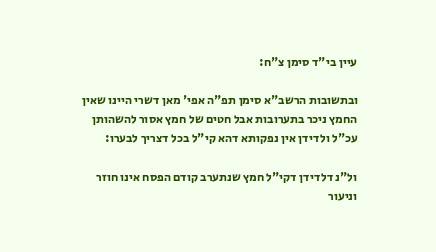עיין בי"ד סימן צ"ח:

ובתשובות הרשב"א סימן תפ"ה אפי' מאן דשרי היינו שאין החמץ ניכר בתערובות אבל חטים של חמץ אסור להשהותן עכ"ל ולדידן אין נפקותא דהא קי"ל בכל דצריך לבערו:

ול"נ דלדידן דקי"ל חמץ שנתערב קודם הפסח אינו חוזר וניעור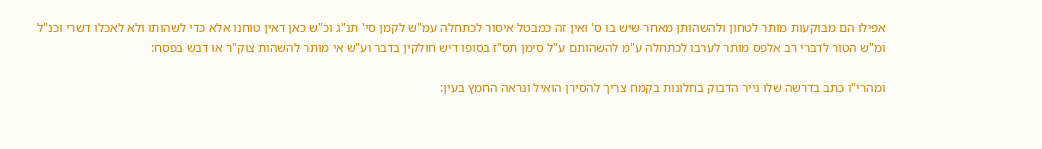אפילו הם מבוקעות מותר לטחון ולהשהותן מאחר שיש בו ס' ואין זה כמבטל איסור לכתחלה עמ"ש לקמן סי' תנ"ג וכ"ש כאן דאין טוחנו אלא כדי לשהותו ולא לאכלו דשרי וכנ"ל ומ"ש הטור לדברי רב אלפס מותר לערבו לכתחלה ע"מ להשהותם ע"ל סימן תס"ז בסופו דיש חולקין בדבר וע"ש אי מותר להשהות צוק"ר או דבש בפסח:

ומהרי"ו כתב בדרשה שלו נייר הדבוק בחלונות בקמח צריך להסירן הואיל ונראה החמץ בעין: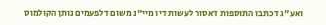ואע"ג דכתבו התוספות דאסור לעשות דיו מיי"נ משום דלפעמים נותן הקולמוס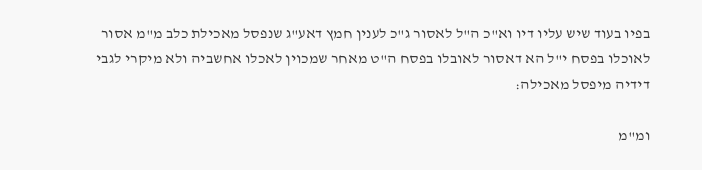בפיו בעוד שיש עליו דיו וא"כ ה"ל לאסור ג"כ לענין חמץ דאע"ג שנפסל מאכילת כלב מ"מ אסור לאוכלו בפסח י"ל הא דאסור לאובלו בפסח ה"ט מאחר שמכוין לאכלו אחשביה ולא מיקרי לגבי דידיה מיפסל מאכילה:

ומ"מ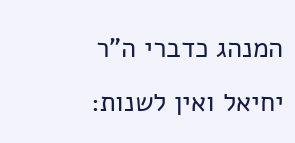המנהג כדברי ה"ר יחיאל ואין לשנות: